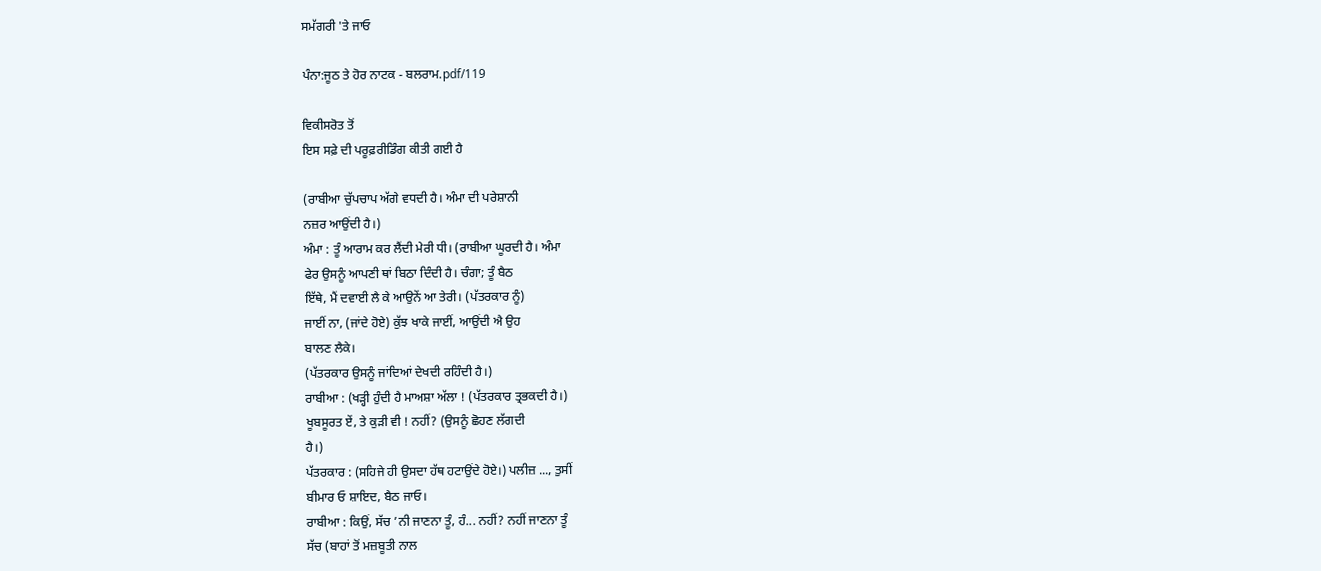ਸਮੱਗਰੀ 'ਤੇ ਜਾਓ

ਪੰਨਾ:ਜੂਠ ਤੇ ਹੋਰ ਨਾਟਕ - ਬਲਰਾਮ.pdf/119

ਵਿਕੀਸਰੋਤ ਤੋਂ
ਇਸ ਸਫ਼ੇ ਦੀ ਪਰੂਫ਼ਰੀਡਿੰਗ ਕੀਤੀ ਗਈ ਹੈ

(ਰਾਬੀਆ ਚੁੱਪਚਾਪ ਅੱਗੇ ਵਧਦੀ ਹੈ। ਅੰਮਾ ਦੀ ਪਰੇਸ਼ਾਨੀ
ਨਜ਼ਰ ਆਉਂਦੀ ਹੈ।)
ਅੰਮਾ : ਤੂੰ ਆਰਾਮ ਕਰ ਲੈਂਦੀ ਮੇਰੀ ਧੀ। (ਰਾਬੀਆ ਘੂਰਦੀ ਹੈ। ਅੰਮਾ
ਫੇਰ ਉਸਨੂੰ ਆਪਣੀ ਥਾਂ ਬਿਠਾ ਦਿੰਦੀ ਹੈ। ਚੰਗਾ; ਤੂੰ ਬੈਠ
ਇੱਥੇ, ਮੈਂ ਦਵਾਈ ਲੈ ਕੇ ਆਉਨੇਂ ਆ ਤੇਰੀ। (ਪੱਤਰਕਾਰ ਨੂੰ)
ਜਾਈਂ ਨਾ, (ਜਾਂਦੇ ਹੋਏ) ਕੁੱਝ ਖਾਕੇ ਜਾਈਂ, ਆਉਂਦੀ ਐ ਉਹ
ਬਾਲਣ ਲੈਕੇ।
(ਪੱਤਰਕਾਰ ਉਸਨੂੰ ਜਾਂਦਿਆਂ ਦੇਖਦੀ ਰਹਿੰਦੀ ਹੈ।)
ਰਾਬੀਆ : (ਖੜ੍ਹੀ ਹੁੰਦੀ ਹੈ ਮਾਅਸ਼ਾ ਅੱਲਾ ! (ਪੱਤਰਕਾਰ ਤ੍ਰਭਕਦੀ ਹੈ।)
ਖੂਬਸੂਰਤ ਏਂ, ਤੇ ਕੁੜੀ ਵੀ ! ਨਹੀਂ? (ਉਸਨੂੰ ਛੋਹਣ ਲੱਗਦੀ
ਹੈ।)
ਪੱਤਰਕਾਰ : (ਸਹਿਜੇ ਹੀ ਉਸਦਾ ਹੱਥ ਹਟਾਉਂਦੇ ਹੋਏ।) ਪਲੀਜ਼ ..., ਤੁਸੀਂ
ਬੀਮਾਰ ਓ ਸ਼ਾਇਦ, ਬੈਠ ਜਾਓ।
ਰਾਬੀਆ : ਕਿਉਂ, ਸੱਚ ’ਨੀ ਜਾਣਨਾ ਤੂੰ, ਹੰ... ਨਹੀਂ? ਨਹੀਂ ਜਾਣਨਾ ਤੂੰ
ਸੱਚ (ਬਾਹਾਂ ਤੋਂ ਮਜ਼ਬੂਤੀ ਨਾਲ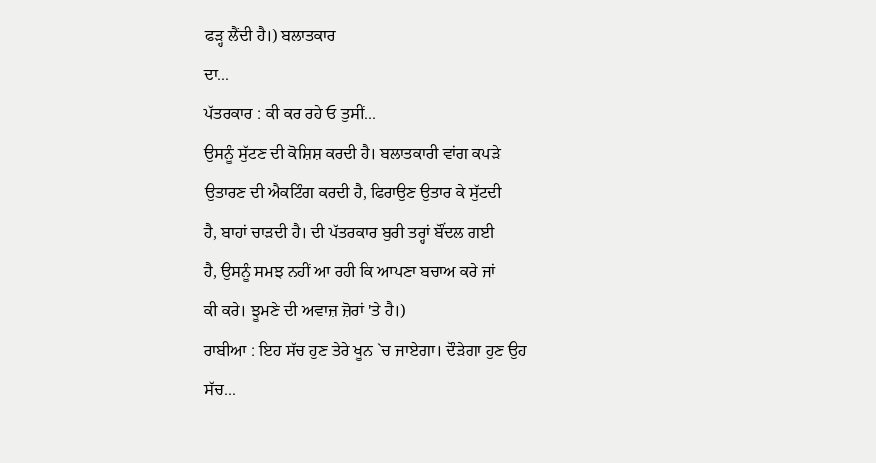ਫੜ੍ਹ ਲੈਂਦੀ ਹੈ।) ਬਲਾਤਕਾਰ
ਦਾ...
ਪੱਤਰਕਾਰ : ਕੀ ਕਰ ਰਹੇ ਓ ਤੁਸੀਂ...
ਉਸਨੂੰ ਸੁੱਟਣ ਦੀ ਕੋਸ਼ਿਸ਼ ਕਰਦੀ ਹੈ। ਬਲਾਤਕਾਰੀ ਵਾਂਗ ਕਪੜੇ
ਉਤਾਰਣ ਦੀ ਐਕਟਿੰਗ ਕਰਦੀ ਹੈ, ਫਿਰਾਉਣ ਉਤਾਰ ਕੇ ਸੁੱਟਦੀ
ਹੈ, ਬਾਹਾਂ ਚਾੜਦੀ ਹੈ। ਦੀ ਪੱਤਰਕਾਰ ਬੁਰੀ ਤਰ੍ਹਾਂ ਬੌਂਦਲ ਗਈ
ਹੈ, ਉਸਨੂੰ ਸਮਝ ਨਹੀਂ ਆ ਰਹੀ ਕਿ ਆਪਣਾ ਬਚਾਅ ਕਰੇ ਜਾਂ
ਕੀ ਕਰੇ। ਝੂਮਣੇ ਦੀ ਅਵਾਜ਼ ਜ਼ੋਰਾਂ 'ਤੇ ਹੈ।)
ਰਾਬੀਆ : ਇਹ ਸੱਚ ਹੁਣ ਤੇਰੇ ਖੂਨ `ਚ ਜਾਏਗਾ। ਦੌੜੇਗਾ ਹੁਣ ਉਹ
ਸੱਚ...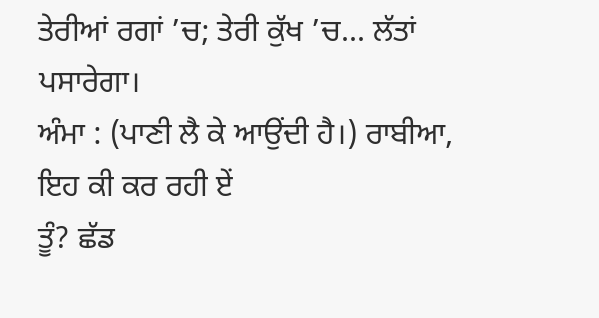ਤੇਰੀਆਂ ਰਗਾਂ ’ਚ; ਤੇਰੀ ਕੁੱਖ ’ਚ... ਲੱਤਾਂ ਪਸਾਰੇਗਾ।
ਅੰਮਾ : (ਪਾਣੀ ਲੈ ਕੇ ਆਉਂਦੀ ਹੈ।) ਰਾਬੀਆ, ਇਹ ਕੀ ਕਰ ਰਹੀ ਏਂ
ਤੂੰ? ਛੱਡ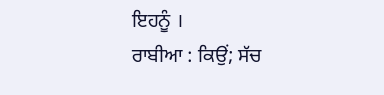ਇਹਨੂੰ ।
ਰਾਬੀਆ : ਕਿਉਂ; ਸੱਚ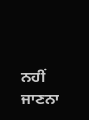ਨਹੀਂ ਜਾਣਨਾ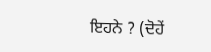ਇਹਨੇ ? (ਦੋਹੇਂ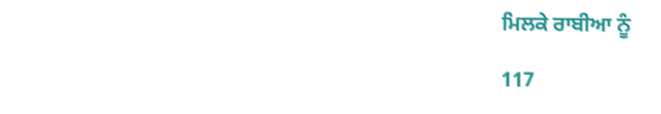ਮਿਲਕੇ ਰਾਬੀਆ ਨੂੰ

117